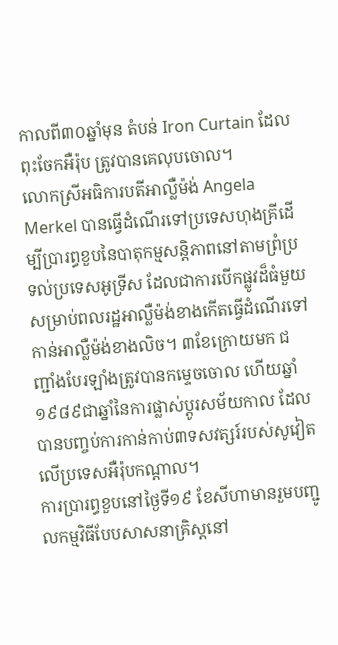កាលពី៣០ឆ្នាំមុន តំបន់ Iron Curtain ដែលពុះចែកអឺរ៉ុប ត្រូវបានគេលុបចោល។
លោកស្រីអធិការបតីអាល្លឺម៉ង់ Angela Merkel បានធ្វើដំណើរទៅប្រទេសហុងគ្រីដើម្បីប្រារព្ធខួបនៃបាតុកម្មសន្តិភាពនៅតាមព្រំប្រទល់ប្រទេសអូទ្រីស ដែលជាការបើកផ្លូវដ៏ធំមួយសម្រាប់ពលរដ្ឋអាល្លឺម៉ង់ខាងកើតធ្វើដំណើរទៅកាន់អាល្លឺម៉ង់ខាងលិច។ ៣ខែក្រោយមក ជញ្ជាំងបែរឡាំងត្រូវបានកម្ទេចចោល ហើយឆ្នាំ១៩៨៩ជាឆ្នាំនៃការផ្លាស់ប្តូរសម័យកាល ដែលបានបញ្ចប់ការកាន់កាប់៣ទសវត្សរ៍របស់សូវៀតលើប្រទេសអឺរ៉ុបកណ្តាល។
ការប្រារព្ធខួបនៅថ្ងៃទី១៩ ខែសីហាមានរួមបញ្ជូលកម្មវិធីបែបសាសនាគ្រិស្តនៅ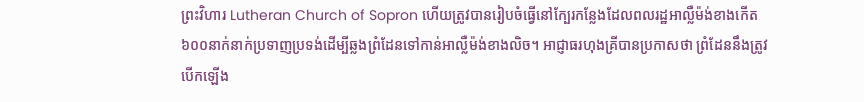ព្រះវិហារ Lutheran Church of Sopron ហើយត្រូវបានរៀបចំធ្វើនៅក្បែរកន្លែងដែលពលរដ្ឋអាល្លឺម៉ង់ខាងកើត៦០០នាក់នាក់ប្រទាញប្រទង់ដើម្បីឆ្លងព្រំដែនទៅកាន់អាល្លឺម៉ង់ខាងលិច។ អាជ្ញាធរហុងគ្រីបានប្រកាសថា ព្រំដែននឹងត្រូវបើកឡើង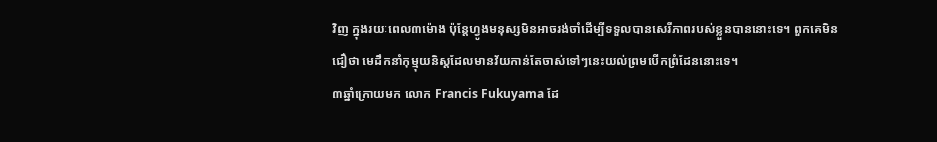វិញ ក្នុងរយៈពេល៣ម៉ោង ប៉ុន្តែហ្វូងមនុស្សមិនអាចរង់ចាំដើម្បីទទួលបានសេរីភាពរបស់ខ្លួនបាននោះទេ។ ពួកគេមិនជឿថា មេដឹកនាំកុម្មុយនិស្តដែលមានវ័យកាន់តែចាស់ទៅៗនេះយល់ព្រមបើកព្រំដែននោះទេ។
៣ឆ្នាំក្រោយមក លោក Francis Fukuyama ដែ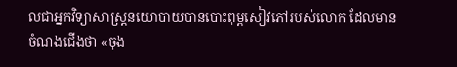លជាអ្នកវិទ្យាសាស្ត្រនយោបាយបានបោះពុម្ពសៀវភៅរបស់លោក ដែលមានចំណងជើងថា «ចុង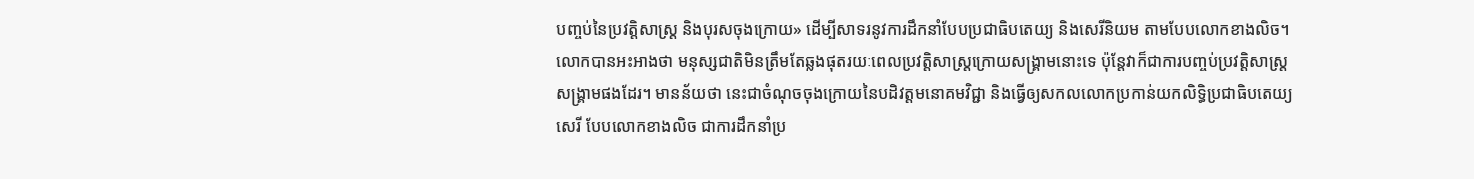បញ្ចប់នៃប្រវត្តិសាស្ត្រ និងបុរសចុងក្រោយ» ដើម្បីសាទរនូវការដឹកនាំបែបប្រជាធិបតេយ្យ និងសេរីនិយម តាមបែបលោកខាងលិច។ លោកបានអះអាងថា មនុស្សជាតិមិនត្រឹមតែឆ្លងផុតរយៈពេលប្រវត្តិសាស្ត្រក្រោយសង្គ្រាមនោះទេ ប៉ុន្តែវាក៏ជាការបញ្ចប់ប្រវត្តិសាស្ត្រសង្គ្រាមផងដែរ។ មានន័យថា នេះជាចំណុចចុងក្រោយនៃបដិវត្តមនោគមវិជ្ជា និងធ្វើឲ្យសកលលោកប្រកាន់យកលិទ្ធិប្រជាធិបតេយ្យសេរី បែបលោកខាងលិច ជាការដឹកនាំប្រ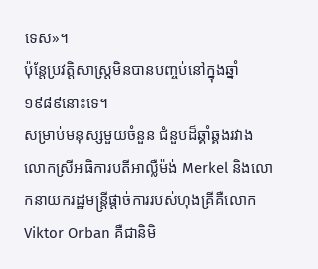ទេស»។
ប៉ុន្តែប្រវត្តិសាស្ត្រមិនបានបញ្ចប់នៅក្នុងឆ្នាំ១៩៨៩នោះទេ។
សម្រាប់មនុស្សមួយចំនួន ជំនួបដ៏ឆ្គាំឆ្គងរវាងលោកស្រីអធិការបតីអាល្លឺម៉ង់ Merkel និងលោកនាយករដ្ឋមន្ត្រីផ្តាច់ការរបស់ហុងគ្រីគឺលោក Viktor Orban គឺជានិមិ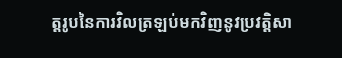ត្តរូបនៃការវិលត្រឡប់មកវិញនូវប្រវត្តិសា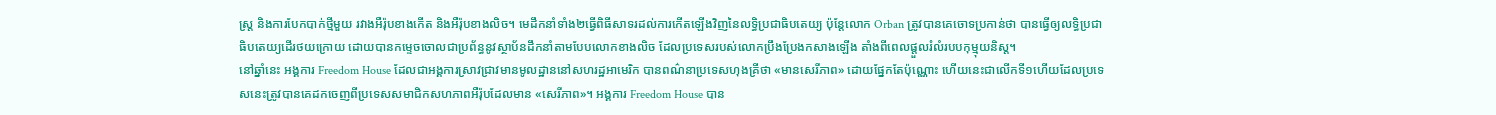ស្ត្រ និងការបែកបាក់ថ្មីមួយ រវាងអឺរ៉ុបខាងកើត និងអឺរ៉ុបខាងលិច។ មេដឹកនាំទាំង២ធ្វើពិធីសាទរដល់ការកើតឡើងវិញនៃលទ្ធិប្រជាធិបតេយ្យ ប៉ុន្តែលោក Orban ត្រូវបានគេចោទប្រកាន់ថា បានធ្វើឲ្យលទ្ធិប្រជាធិបតេយ្យដើរថយក្រោយ ដោយបានកម្ទេចចោលជាប្រព័ន្ធនូវស្ថាប័នដឹកនាំតាមបែបលោកខាងលិច ដែលប្រទេសរបស់លោកប្រឹងប្រែងកសាងឡើង តាំងពីពេលផ្តួលរំលំរបបកុម្មុយនិស្ត។
នៅឆ្នាំនេះ អង្គការ Freedom House ដែលជាអង្គការស្រាវជ្រាវមានមូលដ្ឋាននៅសហរដ្ឋអាមេរិក បានពណ៌នាប្រទេសហុងគ្រីថា «មានសេរីភាព» ដោយផ្នែកតែប៉ុណ្ណោះ ហើយនេះជាលើកទី១ហើយដែលប្រទេសនេះត្រូវបានគេដកចេញពីប្រទេសសមាជិកសហភាពអឺរ៉ុបដែលមាន «សេរីភាព»។ អង្គការ Freedom House បាន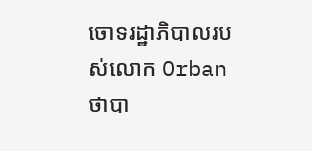ចោទរដ្ឋាភិបាលរបស់លោក Orban ថាបា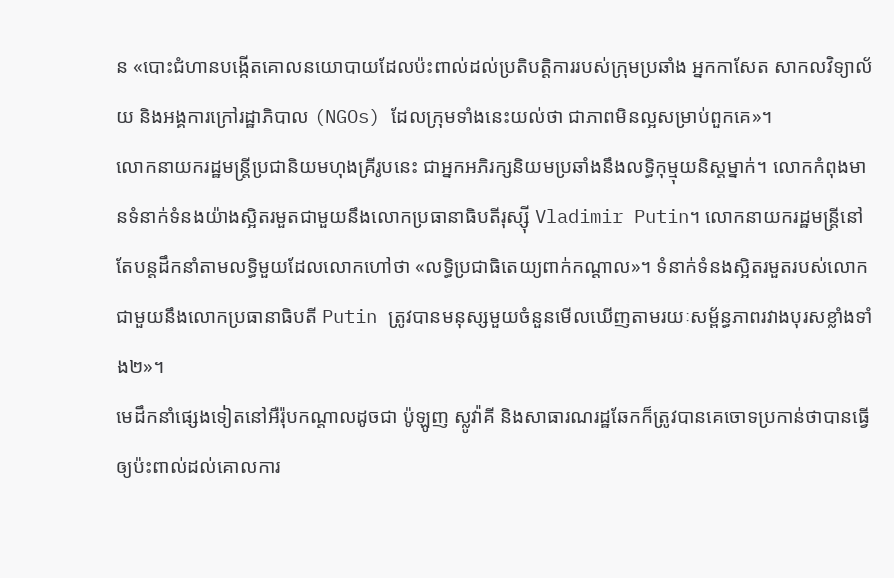ន «បោះជំហានបង្កើតគោលនយោបាយដែលប៉ះពាល់ដល់ប្រតិបត្តិការរបស់ក្រុមប្រឆាំង អ្នកកាសែត សាកលវិទ្យាល័យ និងអង្គការក្រៅរដ្ឋាភិបាល (NGOs) ដែលក្រុមទាំងនេះយល់ថា ជាភាពមិនល្អសម្រាប់ពួកគេ»។
លោកនាយករដ្ឋមន្ត្រីប្រជានិយមហុងគ្រីរូបនេះ ជាអ្នកអភិរក្សនិយមប្រឆាំងនឹងលទ្ធិកុម្មុយនិស្តម្នាក់។ លោកកំពុងមានទំនាក់ទំនងយ៉ាងស្អិតរមួតជាមួយនឹងលោកប្រធានាធិបតីរុស្ស៊ី Vladimir Putin។ លោកនាយករដ្ឋមន្ត្រីនៅតែបន្តដឹកនាំតាមលទ្ធិមួយដែលលោកហៅថា «លទ្ធិប្រជាធិតេយ្យពាក់កណ្តាល»។ ទំនាក់ទំនងស្អិតរមួតរបស់លោកជាមួយនឹងលោកប្រធានាធិបតី Putin ត្រូវបានមនុស្សមួយចំនួនមើលឃើញតាមរយៈសម្ព័ន្ធភាពរវាងបុរសខ្លាំងទាំង២»។
មេដឹកនាំផ្សេងទៀតនៅអឺរ៉ុបកណ្តាលដូចជា ប៉ូឡូញ ស្លូវ៉ាគី និងសាធារណរដ្ឋឆែកក៏ត្រូវបានគេចោទប្រកាន់ថាបានធ្វើឲ្យប៉ះពាល់ដល់គោលការ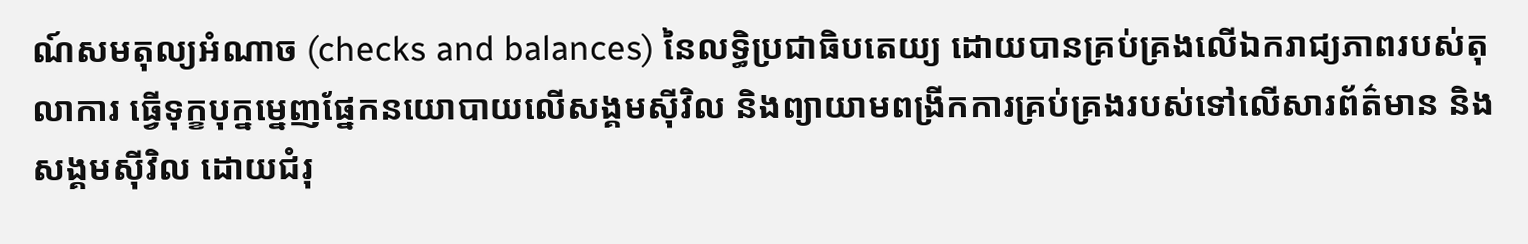ណ៍សមតុល្យអំណាច (checks and balances) នៃលទ្ធិប្រជាធិបតេយ្យ ដោយបានគ្រប់គ្រងលើឯករាជ្យភាពរបស់តុលាការ ធ្វើទុក្ខបុក្នម្នេញផ្នែកនយោបាយលើសង្គមស៊ីវិល និងព្យាយាមពង្រីកការគ្រប់គ្រងរបស់ទៅលើសារព័ត៌មាន និងសង្គមស៊ីវិល ដោយជំរុ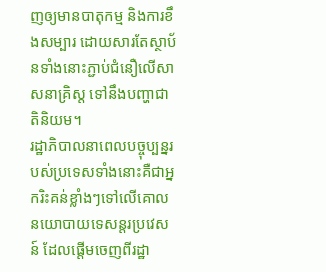ញឲ្យមានបាតុកម្ម និងការខឹងសម្បារ ដោយសារតែស្ថាប័នទាំងនោះភ្ជាប់ជំនឿលើសាសនាគ្រិស្ត ទៅនឹងបញ្ហាជាតិនិយម។
រដ្ឋាភិបាលនាពេលបច្ចុប្បន្នរបស់ប្រទេសទាំងនោះគឺជាអ្នករិះគន់ខ្លាំងៗទៅលើគោលនយោបាយទេសន្តរប្រវេសន៍ ដែលផ្តើមចេញពីរដ្ឋា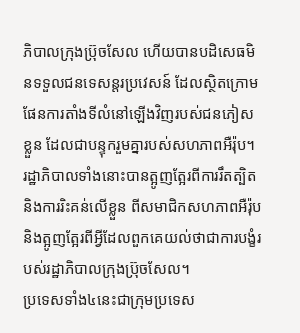ភិបាលក្រុងប្រ៊ុចសែល ហើយបានបដិសេធមិនទទួលជនទេសន្តរប្រវេសន៍ ដែលស្ថិតក្រោមផែនការតាំងទីលំនៅឡើងវិញរបស់ជនភៀសខ្លួន ដែលជាបន្ទុករួមគ្នារបស់សហភាពអឺរ៉ុប។ រដ្ឋាភិបាលទាំងនោះបានត្អូញត្អែរពីការរឹតត្បិត និងការរិះគន់លើខ្លួន ពីសមាជិកសហភាពអឺរ៉ុប និងត្អូញត្អែរពីអ្វីដែលពួកគេយល់ថាជាការបង្ខំរបស់រដ្ឋាភិបាលក្រុងប៊្រុចសែល។
ប្រទេសទាំង៤នេះជាក្រុមប្រទេស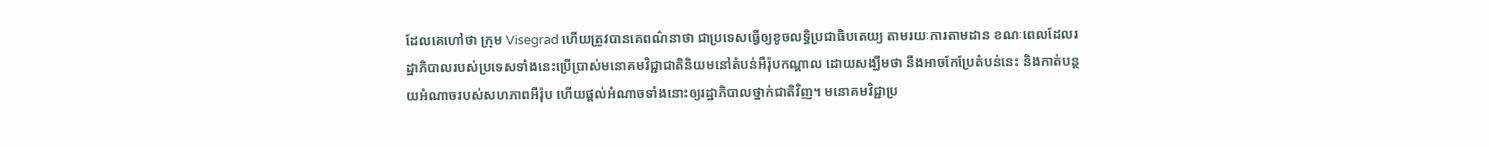ដែលគេហៅថា ក្រុម Visegrad ហើយត្រូវបានគេពណ៌នាថា ជាប្រទេសធ្វើឲ្យខូចលទ្ធិប្រជាធិបតេយ្យ តាមរយៈការតាមដាន ខណៈពេលដែលរដ្ឋាភិបាលរបស់ប្រទេសទាំងនេះប្រើប្រាស់មនោគមវិជ្ជាជាតិនិយមនៅតំបន់អឺរ៉ុបកណ្តាល ដោយសង្ឃឹមថា នឹងអាចកែប្រែតំបន់នេះ និងកាត់បន្ថយអំណាចរបស់សហភាពអឺរ៉ុប ហើយផ្តល់អំណាចទាំងនោះឲ្យរដ្ឋាភិបាលថ្នាក់ជាតិវិញ។ មនោគមវិជ្ជាប្រ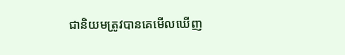ជានិយមត្រូវបានគេមើលឃើញ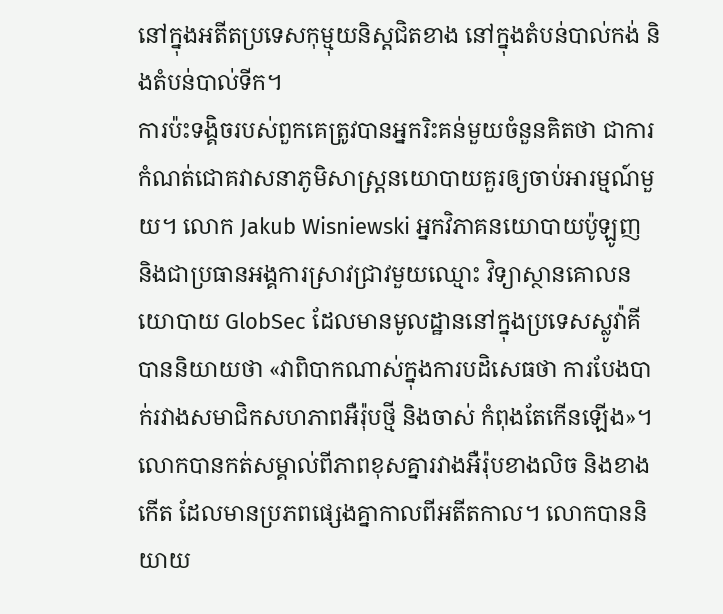នៅក្នុងអតីតប្រទេសកុម្មុយនិស្តជិតខាង នៅក្នុងតំបន់បាល់កង់ និងតំបន់បាល់ទីក។
ការប៉ះទង្គិចរបស់ពួកគេត្រូវបានអ្នករិះគន់មួយចំនួនគិតថា ជាការកំណត់ជោគវាសនាភូមិសាស្ត្រនយោបាយគួរឲ្យចាប់អារម្មណ៍មួយ។ លោក Jakub Wisniewski អ្នកវិភាគនយោបាយប៉ូឡូញ និងជាប្រធានអង្គការស្រាវជ្រាវមួយឈ្មោះ វិទ្យាស្ថានគោលនយោបាយ GlobSec ដែលមានមូលដ្ឋាននៅក្នុងប្រទេសស្លូវ៉ាគី បាននិយាយថា «វាពិបាកណាស់ក្នុងការបដិសេធថា ការបែងបាក់រវាងសមាជិកសហភាពអឺរ៉ុបថ្មី និងចាស់ កំពុងតែកើនឡើង»។
លោកបានកត់សម្គាល់ពីភាពខុសគ្នារវាងអឺរ៉ុបខាងលិច និងខាងកើត ដែលមានប្រភពផ្សេងគ្នាកាលពីអតីតកាល។ លោកបាននិយាយ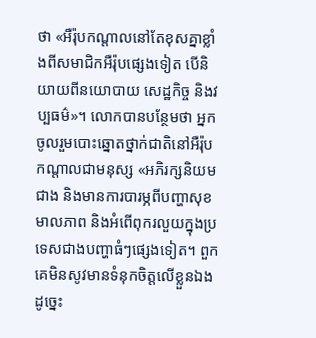ថា «អឺរ៉ុបកណ្តាលនៅតែខុសគ្នាខ្លាំងពីសមាជិកអឺរ៉ុបផ្សេងទៀត បើនិយាយពីនយោបាយ សេដ្ឋកិច្ច និងវប្បធម៌»។ លោកបានបន្ថែមថា អ្នកចូលរួមបោះឆ្នោតថ្នាក់ជាតិនៅអឺរ៉ុបកណ្តាលជាមនុស្ស «អភិរក្សនិយមជាង និងមានការបារម្ភពីបញ្ហាសុខមាលភាព និងអំពើពុករលួយក្នុងប្រទេសជាងបញ្ហាធំៗផ្សេងទៀត។ ពួកគេមិនសូវមានទំនុកចិត្តលើខ្លួនឯង ដូច្នេះ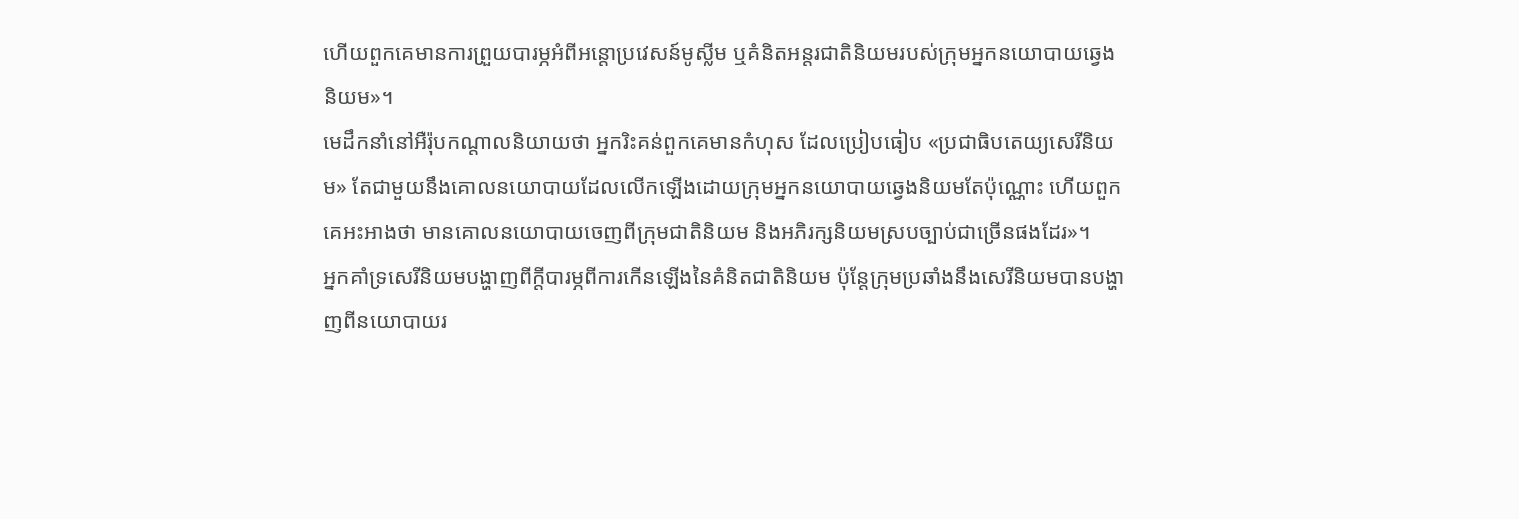ហើយពួកគេមានការព្រួយបារម្ភអំពីអន្តោប្រវេសន៍មូស្លីម ឬគំនិតអន្តរជាតិនិយមរបស់ក្រុមអ្នកនយោបាយឆ្វេងនិយម»។
មេដឹកនាំនៅអឺរ៉ុបកណ្តាលនិយាយថា អ្នករិះគន់ពួកគេមានកំហុស ដែលប្រៀបធៀប «ប្រជាធិបតេយ្យសេរីនិយម» តែជាមួយនឹងគោលនយោបាយដែលលើកឡើងដោយក្រុមអ្នកនយោបាយឆ្វេងនិយមតែប៉ុណ្ណោះ ហើយពួកគេអះអាងថា មានគោលនយោបាយចេញពីក្រុមជាតិនិយម និងអភិរក្សនិយមស្របច្បាប់ជាច្រើនផងដែរ»។
អ្នកគាំទ្រសេរីនិយមបង្ហាញពីក្តីបារម្ភពីការកើនឡើងនៃគំនិតជាតិនិយម ប៉ុន្តែក្រុមប្រឆាំងនឹងសេរីនិយមបានបង្ហាញពីនយោបាយរ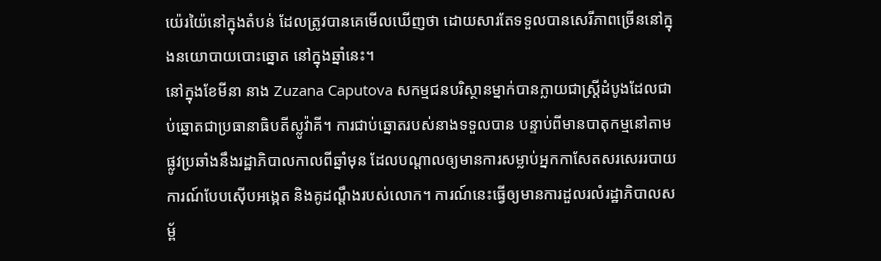យ៉េរយ៉ៃនៅក្នុងតំបន់ ដែលត្រូវបានគេមើលឃើញថា ដោយសារតែទទួលបានសេរីភាពច្រើននៅក្នុងនយោបាយបោះឆ្នោត នៅក្នុងឆ្នាំនេះ។
នៅក្នុងខែមីនា នាង Zuzana Caputova សកម្មជនបរិស្ថានម្នាក់បានក្លាយជាស្ត្រីដំបូងដែលជាប់ឆ្នោតជាប្រធានាធិបតីស្លូវ៉ាគី។ ការជាប់ឆ្នោតរបស់នាងទទួលបាន បន្ទាប់ពីមានបាតុកម្មនៅតាមផ្លូវប្រឆាំងនឹងរដ្ឋាភិបាលកាលពីឆ្នាំមុន ដែលបណ្តាលឲ្យមានការសម្លាប់អ្នកកាសែតសរសេររបាយការណ៍បែបស៊ើបអង្កេត និងគូដណ្តឹងរបស់លោក។ ការណ៍នេះធ្វើឲ្យមានការដួលរលំរដ្ឋាភិបាលសម្ព័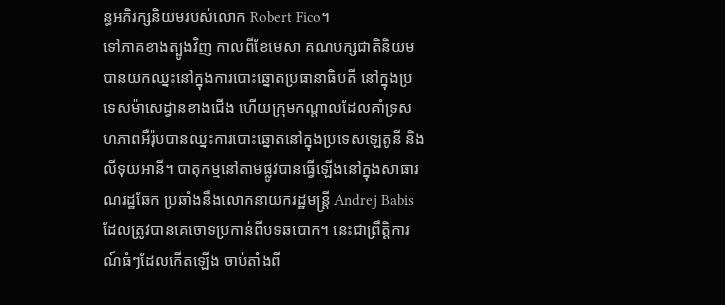ន្ធអភិរក្សនិយមរបស់លោក Robert Fico។
ទៅភាគខាងត្បូងវិញ កាលពីខែមេសា គណបក្សជាតិនិយមបានយកឈ្នះនៅក្នុងការបោះឆ្នោតប្រធានាធិបតី នៅក្នុងប្រទេសម៉ាសេដ្វានខាងជើង ហើយក្រុមកណ្តាលដែលគាំទ្រសហភាពអឺរ៉ុបបានឈ្នះការបោះឆ្នោតនៅក្នុងប្រទេសឡេតូនី និងលីទុយអានី។ បាតុកម្មនៅតាមផ្លូវបានធ្វើឡើងនៅក្នុងសាធារណរដ្ឋឆែក ប្រឆាំងនឹងលោកនាយករដ្ឋមន្ត្រី Andrej Babis ដែលត្រូវបានគេចោទប្រកាន់ពីបទឆបោក។ នេះជាព្រឹត្តិការណ៍ធំៗដែលកើតឡើង ចាប់តាំងពី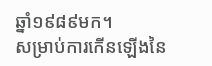ឆ្នាំ១៩៨៩មក។
សម្រាប់ការកើនឡើងនៃ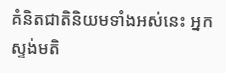គំនិតជាតិនិយមទាំងអស់នេះ អ្នកស្ទង់មតិ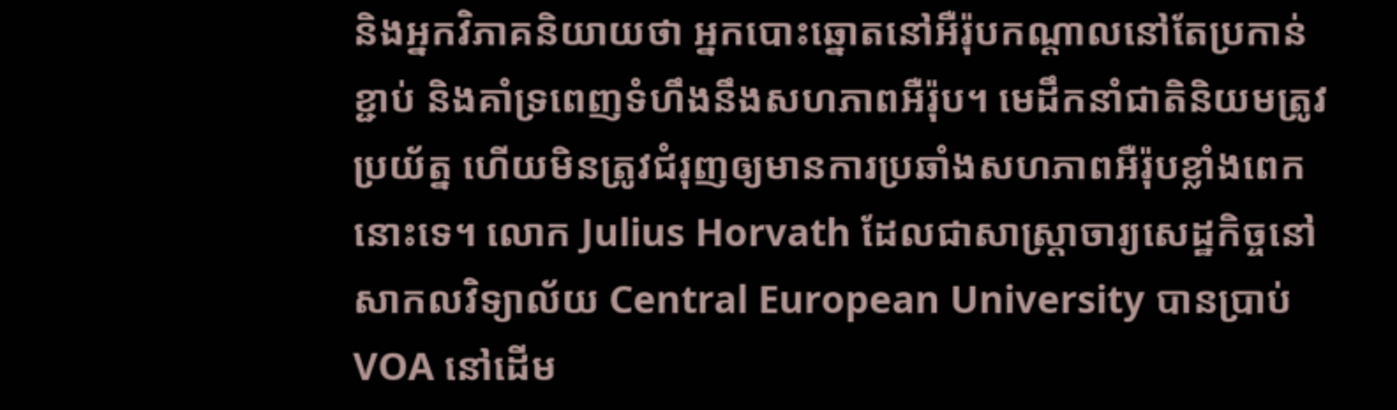និងអ្នកវិភាគនិយាយថា អ្នកបោះឆ្នោតនៅអឺរ៉ុបកណ្តាលនៅតែប្រកាន់ខ្ជាប់ និងគាំទ្រពេញទំហឹងនឹងសហភាពអឺរ៉ុប។ មេដឹកនាំជាតិនិយមត្រូវប្រយ័ត្ន ហើយមិនត្រូវជំរុញឲ្យមានការប្រឆាំងសហភាពអឺរ៉ុបខ្លាំងពេកនោះទេ។ លោក Julius Horvath ដែលជាសាស្ត្រាចារ្យសេដ្ឋកិច្ចនៅសាកលវិទ្យាល័យ Central European University បានប្រាប់ VOA នៅដើម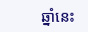ឆ្នាំនេះ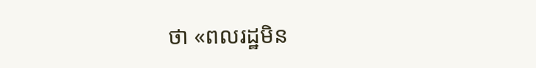ថា «ពលរដ្ឋមិន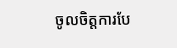ចូលចិត្តការបែ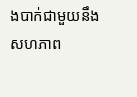ងបាក់ជាមួយនឹងសហភាព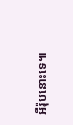អឺរ៉ុបនោះទេ៕